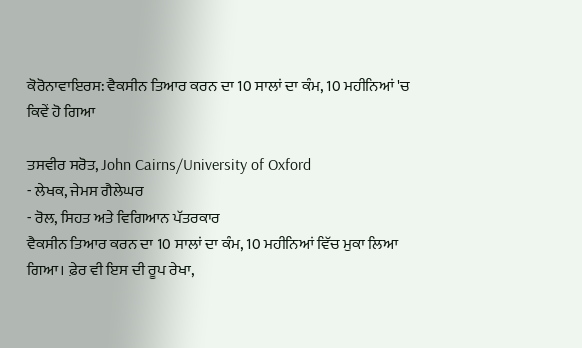ਕੋਰੋਨਾਵਾਇਰਸ: ਵੈਕਸੀਨ ਤਿਆਰ ਕਰਨ ਦਾ 10 ਸਾਲਾਂ ਦਾ ਕੰਮ, 10 ਮਹੀਨਿਆਂ 'ਚ ਕਿਵੇਂ ਹੋ ਗਿਆ

ਤਸਵੀਰ ਸਰੋਤ, John Cairns/University of Oxford
- ਲੇਖਕ, ਜੇਮਸ ਗੈਲੇਘਰ
- ਰੋਲ, ਸਿਹਤ ਅਤੇ ਵਿਗਿਆਨ ਪੱਤਰਕਾਰ
ਵੈਕਸੀਨ ਤਿਆਰ ਕਰਨ ਦਾ 10 ਸਾਲਾਂ ਦਾ ਕੰਮ, 10 ਮਹੀਨਿਆਂ ਵਿੱਚ ਮੁਕਾ ਲਿਆ ਗਿਆ। ਫ਼ੇਰ ਵੀ ਇਸ ਦੀ ਰੂਪ ਰੇਖਾ,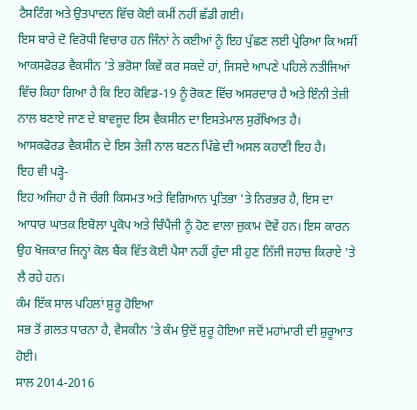ਟੈਸਟਿੰਗ ਅਤੇ ਉਤਪਾਦਨ ਵਿੱਚ ਕੋਈ ਕਮੀਂ ਨਹੀਂ ਛੱਡੀ ਗਈ।
ਇਸ ਬਾਰੇ ਦੋ ਵਿਰੋਧੀ ਵਿਚਾਰ ਹਨ ਜਿੰਨਾਂ ਨੇ ਕਈਆਂ ਨੂੰ ਇਹ ਪੁੱਛਣ ਲਈ ਪ੍ਰੇਰਿਆ ਕਿ ਅਸੀਂ ਆਕਸਫੋਰਡ ਵੈਕਸੀਨ 'ਤੇ ਭਰੋਸਾ ਕਿਵੇਂ ਕਰ ਸਕਦੇ ਹਾਂ, ਜਿਸਦੇ ਆਪਣੇ ਪਹਿਲੇ ਨਤੀਜਿਆਂ ਵਿੱਚ ਕਿਹਾ ਗਿਆ ਹੈ ਕਿ ਇਹ ਕੋਵਿਡ-19 ਨੂੰ ਰੋਕਣ ਵਿੱਚ ਅਸਰਦਾਰ ਹੈ ਅਤੇ ਇੰਨੀ ਤੇਜ਼ੀ ਨਾਲ ਬਣਾਏ ਜਾਣ ਦੇ ਬਾਵਜੂਦ ਇਸ ਵੈਕਸੀਨ ਦਾ ਇਸਤੇਮਾਲ ਸੁਰੱਖਿਅਤ ਹੈ।
ਆਸਕਫੋਰਡ ਵੈਕਸੀਨ ਦੇ ਇਸ ਤੇਜ਼ੀ ਨਾਲ ਬਣਨ ਪਿੱਛੇ ਦੀ ਅਸਲ ਕਹਾਣੀ ਇਹ ਹੈ।
ਇਹ ਵੀ ਪੜ੍ਹੋ-
ਇਹ ਅਜਿਹਾ ਹੈ ਜੋ ਚੰਗੀ ਕਿਸਮਤ ਅਤੇ ਵਿਗਿਆਨ ਪ੍ਰਤਿਭਾ 'ਤੇ ਨਿਰਭਰ ਹੈ, ਇਸ ਦਾ ਆਧਾਰ ਘਾਤਕ ਇਬੋਲਾ ਪ੍ਰਕੋਪ ਅਤੇ ਚਿੰਪੈਂਜੀ ਨੂੰ ਹੋਣ ਵਾਲਾ ਜ਼ੁਕਾਮ ਦੋਵੇਂ ਹਨ। ਇਸ ਕਾਰਨ ਉਹ ਖੋਜਕਾਰ ਜਿਨ੍ਹਾਂ ਕੋਲ ਬੈਂਕ ਵਿੱਤ ਕੋਈ ਪੈਸਾ ਨਹੀਂ ਹੁੰਦਾ ਸੀ ਹੁਣ ਨਿੱਜੀ ਜਹਾਜ਼ ਕਿਰਾਏ 'ਤੇ ਲੈ ਰਹੇ ਹਨ।
ਕੰਮ ਇੱਕ ਸਾਲ ਪਹਿਲਾਂ ਸ਼ੁਰੂ ਹੋਇਆ
ਸਭ ਤੋਂ ਗ਼ਲਤ ਧਾਰਨਾ ਹੈ, ਵੈਸਕੀਨ 'ਤੇ ਕੰਮ ਉਦੋਂ ਸ਼ੁਰੂ ਹੋਇਆ ਜਦੋਂ ਮਹਾਂਮਾਰੀ ਦੀ ਸ਼ੁਰੂਆਤ ਹੋਈ।
ਸਾਲ 2014-2016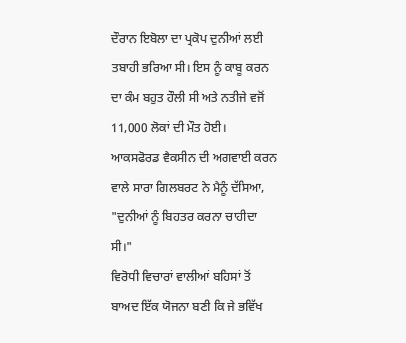ਦੌਰਾਨ ਇਬੋਲਾ ਦਾ ਪ੍ਰਕੋਪ ਦੁਨੀਆਂ ਲਈ ਤਬਾਹੀ ਭਰਿਆ ਸੀ। ਇਸ ਨੂੰ ਕਾਬੂ ਕਰਨ ਦਾ ਕੰਮ ਬਹੁਤ ਹੌਲੀ ਸੀ ਅਤੇ ਨਤੀਜੇ ਵਜੋਂ 11,000 ਲੋਕਾਂ ਦੀ ਮੌਤ ਹੋਈ।
ਆਕਸਫੋਰਡ ਵੈਕਸੀਨ ਦੀ ਅਗਵਾਈ ਕਰਨ ਵਾਲੇ ਸਾਰਾ ਗਿਲਬਰਟ ਨੇ ਮੈਨੂੰ ਦੱਸਿਆ, "ਦੁਨੀਆਂ ਨੂੰ ਬਿਹਤਰ ਕਰਨਾ ਚਾਹੀਦਾ ਸੀ।"
ਵਿਰੋਧੀ ਵਿਚਾਰਾਂ ਵਾਲੀਆਂ ਬਹਿਸਾਂ ਤੋਂ ਬਾਅਦ ਇੱਕ ਯੋਜਨਾ ਬਣੀ ਕਿ ਜੇ ਭਵਿੱਖ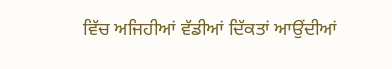ਵਿੱਚ ਅਜਿਹੀਆਂ ਵੱਡੀਆਂ ਦਿੱਕਤਾਂ ਆਉਂਦੀਆਂ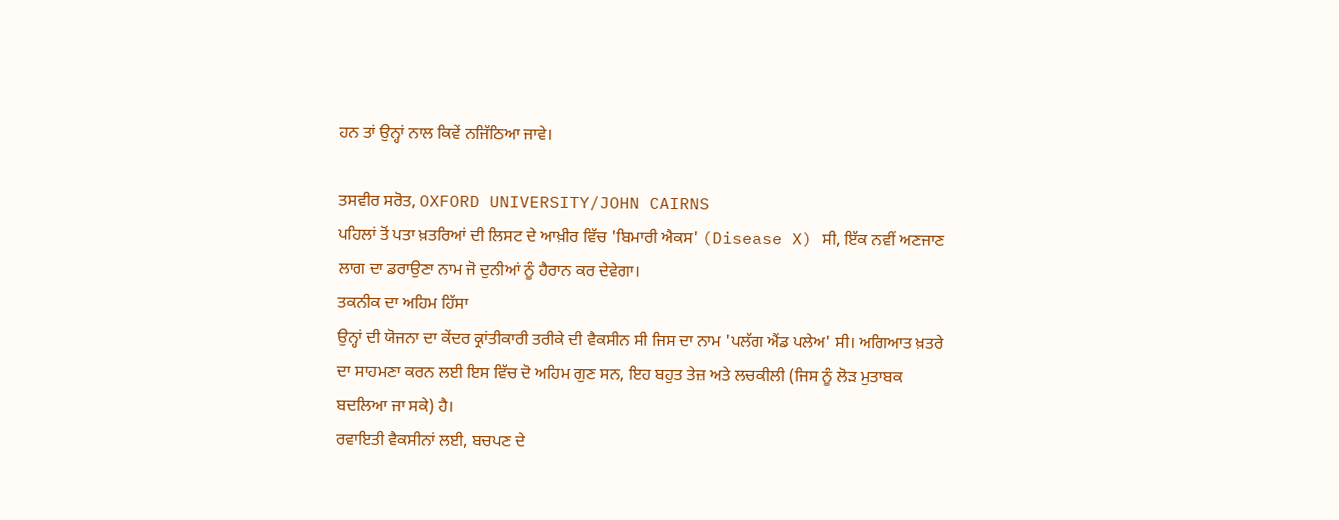ਹਨ ਤਾਂ ਉਨ੍ਹਾਂ ਨਾਲ ਕਿਵੇਂ ਨਜਿੱਠਿਆ ਜਾਵੇ।

ਤਸਵੀਰ ਸਰੋਤ, OXFORD UNIVERSITY/JOHN CAIRNS
ਪਹਿਲਾਂ ਤੋਂ ਪਤਾ ਖ਼ਤਰਿਆਂ ਦੀ ਲਿਸਟ ਦੇ ਆਖ਼ੀਰ ਵਿੱਚ 'ਬਿਮਾਰੀ ਐਕਸ' (Disease X) ਸੀ, ਇੱਕ ਨਵੀਂ ਅਣਜਾਣ ਲਾਗ ਦਾ ਡਰਾਉਣਾ ਨਾਮ ਜੋ ਦੁਨੀਆਂ ਨੂੰ ਹੈਰਾਨ ਕਰ ਦੇਵੇਗਾ।
ਤਕਨੀਕ ਦਾ ਅਹਿਮ ਹਿੱਸਾ
ਉਨ੍ਹਾਂ ਦੀ ਯੋਜਨਾ ਦਾ ਕੇਂਦਰ ਕ੍ਰਾਂਤੀਕਾਰੀ ਤਰੀਕੇ ਦੀ ਵੈਕਸੀਨ ਸੀ ਜਿਸ ਦਾ ਨਾਮ 'ਪਲੱਗ ਐਂਡ ਪਲੇਅ' ਸੀ। ਅਗਿਆਤ ਖ਼ਤਰੇ ਦਾ ਸਾਹਮਣਾ ਕਰਨ ਲਈ ਇਸ ਵਿੱਚ ਦੋ ਅਹਿਮ ਗੁਣ ਸਨ, ਇਹ ਬਹੁਤ ਤੇਜ਼ ਅਤੇ ਲਚਕੀਲੀ (ਜਿਸ ਨੂੰ ਲੋੜ ਮੁਤਾਬਕ ਬਦਲਿਆ ਜਾ ਸਕੇ) ਹੈ।
ਰਵਾਇਤੀ ਵੈਕਸੀਨਾਂ ਲਈ, ਬਚਪਣ ਦੇ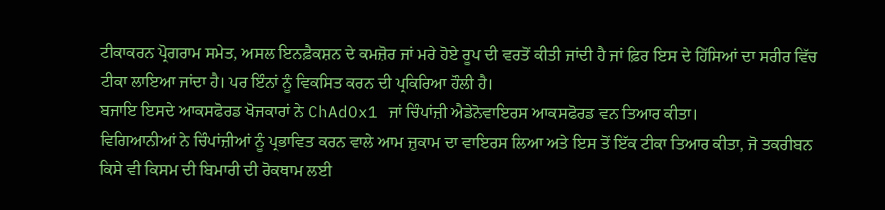ਟੀਕਾਕਰਨ ਪ੍ਰੋਗਰਾਮ ਸਮੇਤ, ਅਸਲ ਇਨਫ਼ੈਕਸ਼ਨ ਦੇ ਕਮਜ਼ੋਰ ਜਾਂ ਮਰੇ ਹੋਏ ਰੂਪ ਦੀ ਵਰਤੋਂ ਕੀਤੀ ਜਾਂਦੀ ਹੈ ਜਾਂ ਫ਼ਿਰ ਇਸ ਦੇ ਹਿੱਸਿਆਂ ਦਾ ਸਰੀਰ ਵਿੱਚ ਟੀਕਾ ਲਾਇਆ ਜਾਂਦਾ ਹੈ। ਪਰ ਇੰਨਾਂ ਨੂੰ ਵਿਕਸਿਤ ਕਰਨ ਦੀ ਪ੍ਰਕਿਰਿਆ ਹੌਲੀ ਹੈ।
ਬਜਾਇ ਇਸਦੇ ਆਕਸਫੋਰਡ ਖੋਜਕਾਰਾਂ ਨੇ ChAdOx1 ਜਾਂ ਚਿੰਪਾਂਜ਼ੀ ਐਡੇਨੋਵਾਇਰਸ ਆਕਸਫੋਰਡ ਵਨ ਤਿਆਰ ਕੀਤਾ।
ਵਿਗਿਆਨੀਆਂ ਨੇ ਚਿੰਪਾਂਜ਼ੀਆਂ ਨੂੰ ਪ੍ਰਭਾਵਿਤ ਕਰਨ ਵਾਲੇ ਆਮ ਜ਼ੁਕਾਮ ਦਾ ਵਾਇਰਸ ਲਿਆ ਅਤੇ ਇਸ ਤੋਂ ਇੱਕ ਟੀਕਾ ਤਿਆਰ ਕੀਤਾ, ਜੋ ਤਕਰੀਬਨ ਕਿਸੇ ਵੀ ਕਿਸਮ ਦੀ ਬਿਮਾਰੀ ਦੀ ਰੋਕਥਾਮ ਲਈ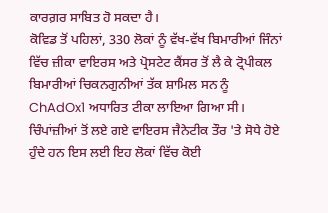ਕਾਰਗ਼ਰ ਸਾਬਿਤ ਹੋ ਸਕਦਾ ਹੈ।
ਕੋਵਿਡ ਤੋਂ ਪਹਿਲਾਂ, 330 ਲੋਕਾਂ ਨੂੰ ਵੱਖ-ਵੱਖ ਬਿਮਾਰੀਆਂ ਜਿੰਨਾਂ ਵਿੱਚ ਜ਼ੀਕਾ ਵਾਇਰਸ ਅਤੇ ਪ੍ਰੋਸਟੇਟ ਕੈਂਸਰ ਤੋਂ ਲੈ ਕੇ ਟ੍ਰੋਪੀਕਲ ਬਿਮਾਰੀਆਂ ਚਿਕਨਗੁਨੀਆਂ ਤੱਕ ਸ਼ਾਮਿਲ ਸਨ ਨੂੰ ChAdOx1 ਅਧਾਰਿਤ ਟੀਕਾ ਲਾਇਆ ਗਿਆ ਸੀ।
ਚਿੰਪਾਂਜ਼ੀਆਂ ਤੋਂ ਲਏ ਗਏ ਵਾਇਰਸ ਜੈਨੇਟੀਕ ਤੌਰ 'ਤੇ ਸੋਧੇ ਹੋਏ ਹੁੰਦੇ ਹਨ ਇਸ ਲਈ ਇਹ ਲੋਕਾਂ ਵਿੱਚ ਕੋਈ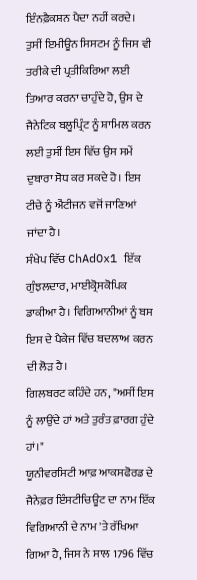ਇੰਨਫ਼ੈਕਸ਼ਨ ਪੈਦਾ ਨਹੀਂ ਕਰਦੇ।
ਤੁਸੀਂ ਇਮੀਊਨ ਸਿਸਟਮ ਨੂੰ ਜਿਸ ਵੀ ਤਰੀਕੇ ਦੀ ਪ੍ਰਤੀਕਿਰਿਆ ਲਈ ਤਿਆਰ ਕਰਨਾ ਚਾਹੁੰਦੇ ਹੋ, ਉਸ ਦੇ ਜੈਨੇਟਿਕ ਬਲੂਪ੍ਰਿੰਟ ਨੂੰ ਸ਼ਾਮਿਲ ਕਰਨ ਲਈ ਤੁਸੀਂ ਇਸ ਵਿੱਚ ਉਸ ਸਮੇਂ ਦੁਬਾਰਾ ਸੋਧ ਕਰ ਸਕਦੇ ਹੋ। ਇਸ ਟੀਚੇ ਨੂੰ ਐਂਟੀਜਨ ਵਜੋਂ ਜਾਣਿਆਂ ਜਾਂਦਾ ਹੈ।
ਸੰਖੇਪ ਵਿੱਚ ChAdOx1 ਇੱਕ ਗੁੰਝਲਦਾਰ, ਮਾਈਕ੍ਰੋਸਕੋਪਿਕ ਡਾਕੀਆ ਹੈ। ਵਿਗਿਆਨੀਆਂ ਨੂੰ ਬਸ ਇਸ ਦੇ ਪੈਕੇਜ ਵਿੱਚ ਬਦਲਾਅ ਕਰਨ ਦੀ ਲੋੜ ਹੈ।
ਗਿਲਬਰਟ ਕਹਿੰਦੇ ਹਨ, "ਅਸੀਂ ਇਸ ਨੂੰ ਲਾਉਂਦੇ ਹਾਂ ਅਤੇ ਤੁਰੰਤ ਫ਼ਾਰਗ ਹੁੰਦੇ ਹਾਂ।"
ਯੂਨੀਵਰਸਿਟੀ ਆਫ਼ ਆਕਸਫੋਰਡ ਦੇ ਜੈਨੇਫ਼ਰ ਇੰਸਟੀਚਿਊਟ ਦਾ ਨਾਮ ਇੱਕ ਵਿਗਿਆਨੀ ਦੇ ਨਾਮ 'ਤੇ ਰੱਖਿਆ ਗਿਆ ਹੈ, ਜਿਸ ਨੇ ਸਾਲ 1796 ਵਿੱਚ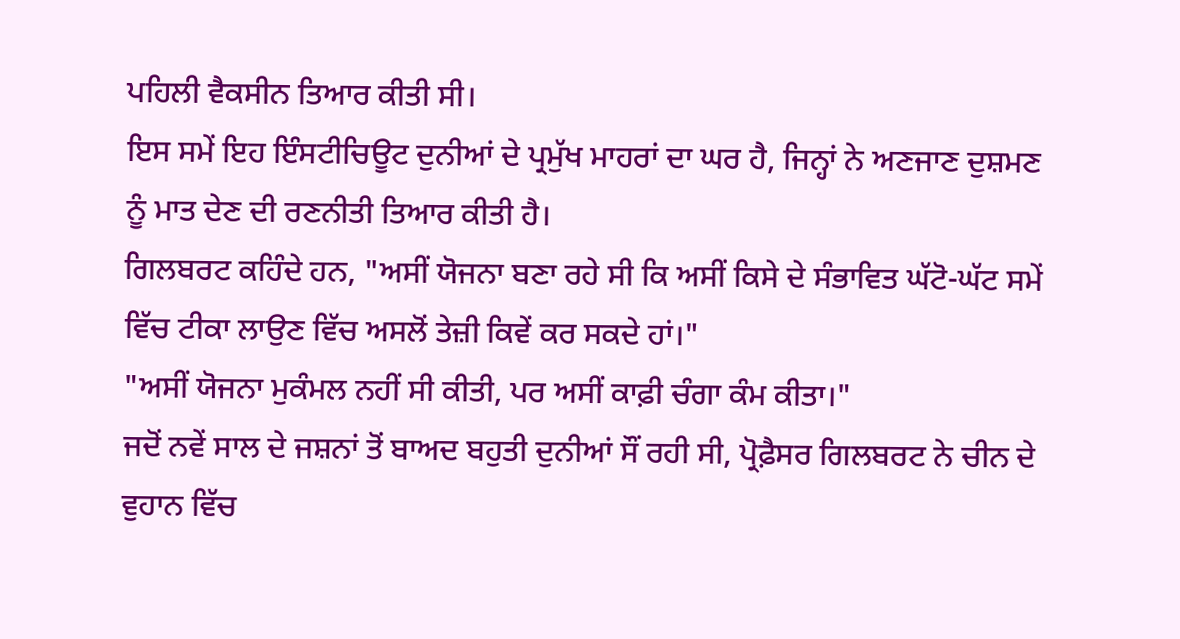ਪਹਿਲੀ ਵੈਕਸੀਨ ਤਿਆਰ ਕੀਤੀ ਸੀ।
ਇਸ ਸਮੇਂ ਇਹ ਇੰਸਟੀਚਿਊਟ ਦੁਨੀਆਂ ਦੇ ਪ੍ਰਮੁੱਖ ਮਾਹਰਾਂ ਦਾ ਘਰ ਹੈ, ਜਿਨ੍ਹਾਂ ਨੇ ਅਣਜਾਣ ਦੁਸ਼ਮਣ ਨੂੰ ਮਾਤ ਦੇਣ ਦੀ ਰਣਨੀਤੀ ਤਿਆਰ ਕੀਤੀ ਹੈ।
ਗਿਲਬਰਟ ਕਹਿੰਦੇ ਹਨ, "ਅਸੀਂ ਯੋਜਨਾ ਬਣਾ ਰਹੇ ਸੀ ਕਿ ਅਸੀਂ ਕਿਸੇ ਦੇ ਸੰਭਾਵਿਤ ਘੱਟੋ-ਘੱਟ ਸਮੇਂ ਵਿੱਚ ਟੀਕਾ ਲਾਉਣ ਵਿੱਚ ਅਸਲੋਂ ਤੇਜ਼ੀ ਕਿਵੇਂ ਕਰ ਸਕਦੇ ਹਾਂ।"
"ਅਸੀਂ ਯੋਜਨਾ ਮੁਕੰਮਲ ਨਹੀਂ ਸੀ ਕੀਤੀ, ਪਰ ਅਸੀਂ ਕਾਫ਼ੀ ਚੰਗਾ ਕੰਮ ਕੀਤਾ।"
ਜਦੋਂ ਨਵੇਂ ਸਾਲ ਦੇ ਜਸ਼ਨਾਂ ਤੋਂ ਬਾਅਦ ਬਹੁਤੀ ਦੁਨੀਆਂ ਸੌਂ ਰਹੀ ਸੀ, ਪ੍ਰੋਫ਼ੈਸਰ ਗਿਲਬਰਟ ਨੇ ਚੀਨ ਦੇ ਵੁਹਾਨ ਵਿੱਚ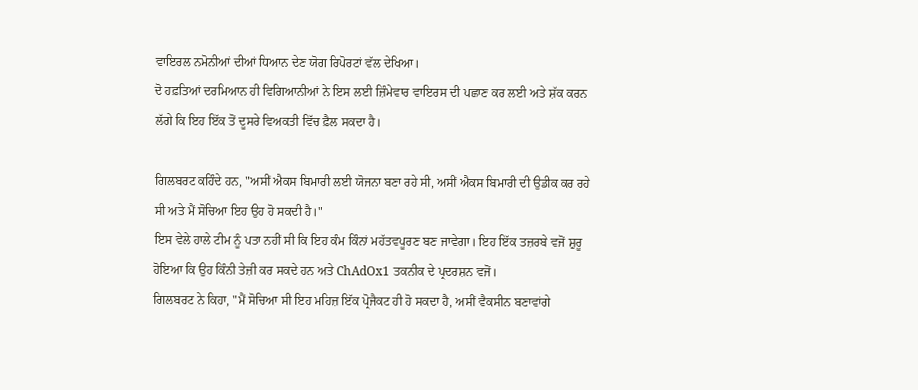ਵਾਇਰਲ ਨਮੋਨੀਆਂ ਦੀਆਂ ਧਿਆਨ ਦੇਣ ਯੋਗ ਰਿਪੋਰਟਾਂ ਵੱਲ ਦੇਖਿਆ।
ਦੋ ਹਫ਼ਤਿਆਂ ਦਰਮਿਆਨ ਹੀ ਵਿਗਿਆਨੀਆਂ ਨੇ ਇਸ ਲਈ ਜ਼ਿੰਮੇਵਾਰ ਵਾਇਰਸ ਦੀ ਪਛਾਣ ਕਰ ਲਈ ਅਤੇ ਸ਼ੱਕ ਕਰਨ ਲੱਗੇ ਕਿ ਇਹ ਇੱਕ ਤੋਂ ਦੂਸਰੇ ਵਿਅਕਤੀ ਵਿੱਚ ਫ਼ੈਲ ਸਕਦਾ ਹੈ।

ਗਿਲਬਰਟ ਕਹਿੰਦੇ ਹਨ, "ਅਸੀਂ ਐਕਸ ਬਿਮਾਰੀ ਲਈ ਯੋਜਨਾ ਬਣਾ ਰਹੇ ਸੀ, ਅਸੀਂ ਐਕਸ ਬਿਮਾਰੀ ਦੀ ਉਡੀਕ ਕਰ ਰਹੇ ਸੀ ਅਤੇ ਮੈਂ ਸੋਚਿਆ ਇਹ ਉਹ ਹੋ ਸਕਦੀ ਹੈ।"
ਇਸ ਵੇਲੇ ਹਾਲੇ ਟੀਮ ਨੂੰ ਪਤਾ ਨਹੀਂ ਸੀ ਕਿ ਇਹ ਕੰਮ ਕਿੰਨਾਂ ਮਹੱਤਵਪੂਰਣ ਬਣ ਜਾਵੇਗਾ। ਇਹ ਇੱਕ ਤਜ਼ਰਬੇ ਵਜੋਂ ਸ਼ੁਰੂ ਹੋਇਆ ਕਿ ਉਹ ਕਿੰਨੀ ਤੇਜ਼ੀ ਕਰ ਸਕਦੇ ਹਨ ਅਤੇ ChAdOx1 ਤਕਨੀਕ ਦੇ ਪ੍ਰਦਰਸ਼ਨ ਵਜੋਂ।
ਗਿਲਬਰਟ ਨੇ ਕਿਹਾ, "ਮੈਂ ਸੋਚਿਆ ਸੀ ਇਹ ਮਹਿਜ਼ ਇੱਕ ਪ੍ਰੋਜੈਕਟ ਹੀ ਹੋ ਸਕਦਾ ਹੈ, ਅਸੀਂ ਵੈਕਸੀਨ ਬਣਾਵਾਂਗੇ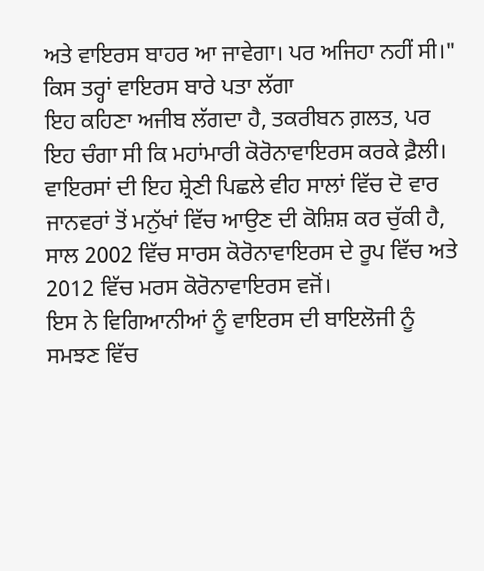ਅਤੇ ਵਾਇਰਸ ਬਾਹਰ ਆ ਜਾਵੇਗਾ। ਪਰ ਅਜਿਹਾ ਨਹੀਂ ਸੀ।"
ਕਿਸ ਤਰ੍ਹਾਂ ਵਾਇਰਸ ਬਾਰੇ ਪਤਾ ਲੱਗਾ
ਇਹ ਕਹਿਣਾ ਅਜੀਬ ਲੱਗਦਾ ਹੈ, ਤਕਰੀਬਨ ਗ਼ਲਤ, ਪਰ ਇਹ ਚੰਗਾ ਸੀ ਕਿ ਮਹਾਂਮਾਰੀ ਕੋਰੋਨਾਵਾਇਰਸ ਕਰਕੇ ਫ਼ੈਲੀ।
ਵਾਇਰਸਾਂ ਦੀ ਇਹ ਸ਼੍ਰੇਣੀ ਪਿਛਲੇ ਵੀਹ ਸਾਲਾਂ ਵਿੱਚ ਦੋ ਵਾਰ ਜਾਨਵਰਾਂ ਤੋਂ ਮਨੁੱਖਾਂ ਵਿੱਚ ਆਉਣ ਦੀ ਕੋਸ਼ਿਸ਼ ਕਰ ਚੁੱਕੀ ਹੈ, ਸਾਲ 2002 ਵਿੱਚ ਸਾਰਸ ਕੋਰੋਨਾਵਾਇਰਸ ਦੇ ਰੂਪ ਵਿੱਚ ਅਤੇ 2012 ਵਿੱਚ ਮਰਸ ਕੋਰੋਨਾਵਾਇਰਸ ਵਜੋਂ।
ਇਸ ਨੇ ਵਿਗਿਆਨੀਆਂ ਨੂੰ ਵਾਇਰਸ ਦੀ ਬਾਇਲੋਜੀ ਨੂੰ ਸਮਝਣ ਵਿੱਚ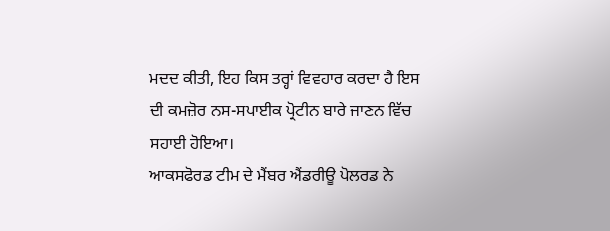ਮਦਦ ਕੀਤੀ, ਇਹ ਕਿਸ ਤਰ੍ਹਾਂ ਵਿਵਹਾਰ ਕਰਦਾ ਹੈ ਇਸ ਦੀ ਕਮਜ਼ੋਰ ਨਸ-ਸਪਾਈਕ ਪ੍ਰੋਟੀਨ ਬਾਰੇ ਜਾਣਨ ਵਿੱਚ ਸਹਾਈ ਹੋਇਆ।
ਆਕਸਫੋਰਡ ਟੀਮ ਦੇ ਮੈਂਬਰ ਐਂਡਰੀਊ ਪੋਲਰਡ ਨੇ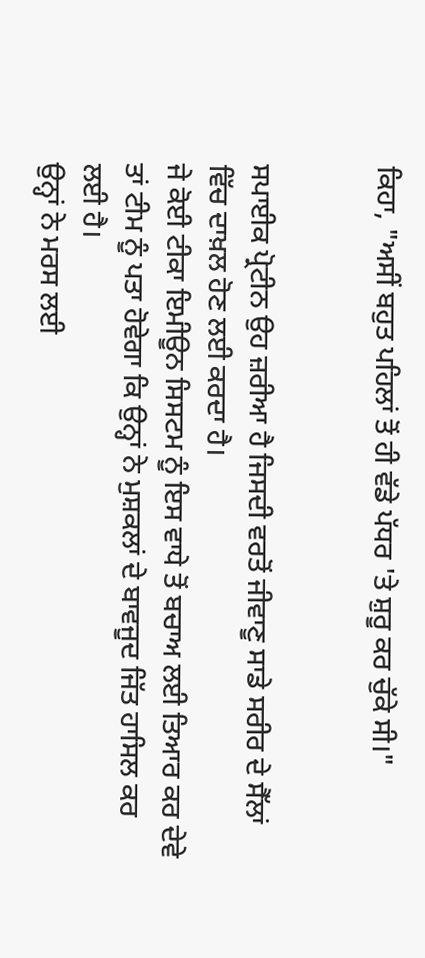ਕਿਹਾ, "ਅਸੀਂ ਬਹੁਤ ਪਹਿਲਾਂ ਤੋਂ ਹੀ ਵੱਡੇ ਪੱਧਰ 'ਤੇ ਸ਼ੁਰੂ ਕਰ ਚੁੱਕੇ ਸੀ।"


ਸਪਾਈਕ ਪ੍ਰੋਟੀਨ ਉਹ ਜ਼ਰੀਆ ਹੈ ਜਿਸਦੀ ਵਰਤੋਂ ਜੀਵਾਣੂ ਸਾਡੇ ਸਰੀਰ ਦੇ ਸੈੱਲਾਂ ਵਿੱਚ ਦਾਖ਼ਲ ਹੋਣ ਲਈ ਕਰਦਾ ਹੈ।
ਜੇ ਕੋਈ ਟੀਕਾ ਇਮੀਊਨ ਸਿਸਟਮ ਨੂੰ ਇਸ ਵਾਧੇ ਤੋਂ ਬਚਾਅ ਲਈ ਤਿਆਰ ਕਰ ਦੇਵੇ ਤਾਂ ਟੀਮ ਨੂੰ ਪਤਾ ਹੋਵੇਗਾ ਕਿ ਉਨ੍ਹਾਂ ਨੇ ਮੁਸ਼ਕਲਾਂ ਦੇ ਬਾਵਜੂਦ ਜਿੱਤ ਹਾਸਿਲ ਕਰ ਲਈ ਹੈ।
ਉਨ੍ਹਾਂ ਨੇ ਮਰਸ ਲਈ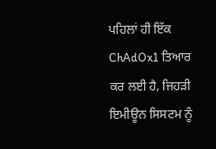ਪਹਿਲਾਂ ਹੀ ਇੱਕ ChAdOx1 ਤਿਆਰ ਕਰ ਲਈ ਹੈ, ਜਿਹੜੀ ਇਮੀਊਨ ਸਿਸਟਮ ਨੂੰ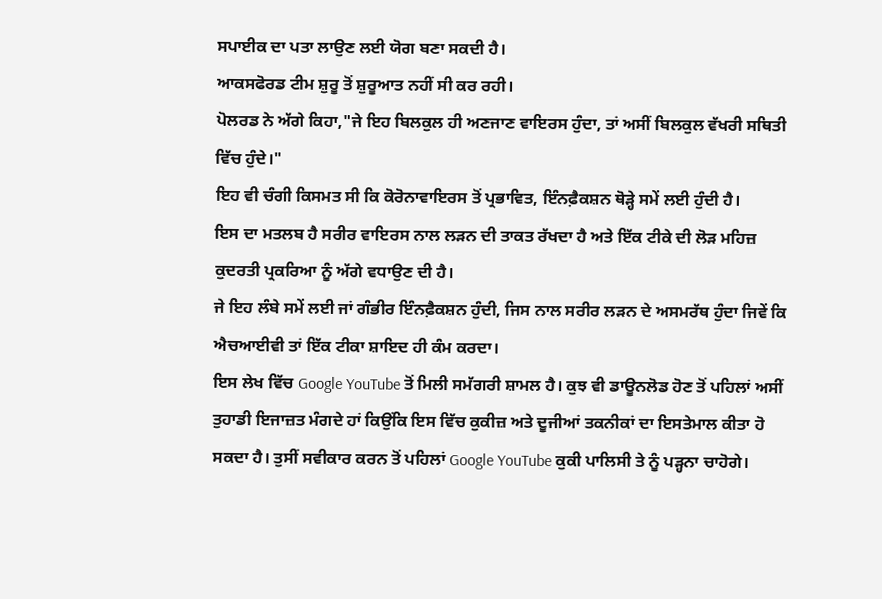ਸਪਾਈਕ ਦਾ ਪਤਾ ਲਾਉਣ ਲਈ ਯੋਗ ਬਣਾ ਸਕਦੀ ਹੈ।
ਆਕਸਫੋਰਡ ਟੀਮ ਸ਼ੁਰੂ ਤੋਂ ਸ਼ੁਰੂਆਤ ਨਹੀਂ ਸੀ ਕਰ ਰਹੀ।
ਪੋਲਰਡ ਨੇ ਅੱਗੇ ਕਿਹਾ,"ਜੇ ਇਹ ਬਿਲਕੁਲ ਹੀ ਅਣਜਾਣ ਵਾਇਰਸ ਹੁੰਦਾ, ਤਾਂ ਅਸੀਂ ਬਿਲਕੁਲ ਵੱਖਰੀ ਸਥਿਤੀ ਵਿੱਚ ਹੁੰਦੇ।"
ਇਹ ਵੀ ਚੰਗੀ ਕਿਸਮਤ ਸੀ ਕਿ ਕੋਰੋਨਾਵਾਇਰਸ ਤੋਂ ਪ੍ਰਭਾਵਿਤ, ਇੰਨਫ਼ੈਕਸ਼ਨ ਥੋੜ੍ਹੇ ਸਮੇਂ ਲਈ ਹੁੰਦੀ ਹੈ।
ਇਸ ਦਾ ਮਤਲਬ ਹੈ ਸਰੀਰ ਵਾਇਰਸ ਨਾਲ ਲੜਨ ਦੀ ਤਾਕਤ ਰੱਖਦਾ ਹੈ ਅਤੇ ਇੱਕ ਟੀਕੇ ਦੀ ਲੋੜ ਮਹਿਜ਼ ਕੁਦਰਤੀ ਪ੍ਰਕਰਿਆ ਨੂੰ ਅੱਗੇ ਵਧਾਉਣ ਦੀ ਹੈ।
ਜੇ ਇਹ ਲੰਬੇ ਸਮੇਂ ਲਈ ਜਾਂ ਗੰਭੀਰ ਇੰਨਫ਼ੈਕਸ਼ਨ ਹੁੰਦੀ, ਜਿਸ ਨਾਲ ਸਰੀਰ ਲੜਨ ਦੇ ਅਸਮਰੱਥ ਹੁੰਦਾ ਜਿਵੇਂ ਕਿ ਐਚਆਈਵੀ ਤਾਂ ਇੱਕ ਟੀਕਾ ਸ਼ਾਇਦ ਹੀ ਕੰਮ ਕਰਦਾ।
ਇਸ ਲੇਖ ਵਿੱਚ Google YouTube ਤੋਂ ਮਿਲੀ ਸਮੱਗਰੀ ਸ਼ਾਮਲ ਹੈ। ਕੁਝ ਵੀ ਡਾਊਨਲੋਡ ਹੋਣ ਤੋਂ ਪਹਿਲਾਂ ਅਸੀਂ ਤੁਹਾਡੀ ਇਜਾਜ਼ਤ ਮੰਗਦੇ ਹਾਂ ਕਿਉਂਕਿ ਇਸ ਵਿੱਚ ਕੁਕੀਜ਼ ਅਤੇ ਦੂਜੀਆਂ ਤਕਨੀਕਾਂ ਦਾ ਇਸਤੇਮਾਲ ਕੀਤਾ ਹੋ ਸਕਦਾ ਹੈ। ਤੁਸੀਂ ਸਵੀਕਾਰ ਕਰਨ ਤੋਂ ਪਹਿਲਾਂ Google YouTube ਕੁਕੀ ਪਾਲਿਸੀ ਤੇ ਨੂੰ ਪੜ੍ਹਨਾ ਚਾਹੋਗੇ।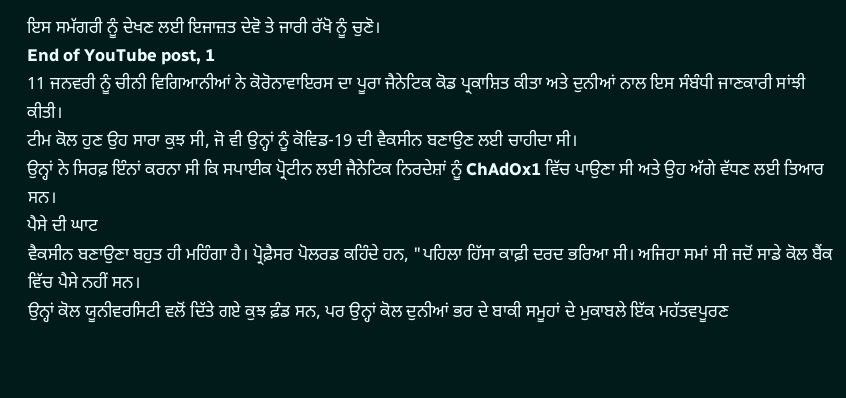ਇਸ ਸਮੱਗਰੀ ਨੂੰ ਦੇਖਣ ਲਈ ਇਜਾਜ਼ਤ ਦੇਵੋ ਤੇ ਜਾਰੀ ਰੱਖੋ ਨੂੰ ਚੁਣੋ।
End of YouTube post, 1
11 ਜਨਵਰੀ ਨੂੰ ਚੀਨੀ ਵਿਗਿਆਨੀਆਂ ਨੇ ਕੋਰੋਨਾਵਾਇਰਸ ਦਾ ਪੂਰਾ ਜੈਨੇਟਿਕ ਕੋਡ ਪ੍ਰਕਾਸ਼ਿਤ ਕੀਤਾ ਅਤੇ ਦੁਨੀਆਂ ਨਾਲ ਇਸ ਸੰਬੰਧੀ ਜਾਣਕਾਰੀ ਸਾਂਝੀ ਕੀਤੀ।
ਟੀਮ ਕੋਲ ਹੁਣ ਉਹ ਸਾਰਾ ਕੁਝ ਸੀ, ਜੋ ਵੀ ਉਨ੍ਹਾਂ ਨੂੰ ਕੋਵਿਡ-19 ਦੀ ਵੈਕਸੀਨ ਬਣਾਉਣ ਲਈ ਚਾਹੀਦਾ ਸੀ।
ਉਨ੍ਹਾਂ ਨੇ ਸਿਰਫ਼ ਇੰਨਾਂ ਕਰਨਾ ਸੀ ਕਿ ਸਪਾਈਕ ਪ੍ਰੋਟੀਨ ਲਈ ਜੈਨੇਟਿਕ ਨਿਰਦੇਸ਼ਾਂ ਨੂੰ ChAdOx1 ਵਿੱਚ ਪਾਉਣਾ ਸੀ ਅਤੇ ਉਹ ਅੱਗੇ ਵੱਧਣ ਲਈ ਤਿਆਰ ਸਨ।
ਪੈਸੇ ਦੀ ਘਾਟ
ਵੈਕਸੀਨ ਬਣਾਉਣਾ ਬਹੁਤ ਹੀ ਮਹਿੰਗਾ ਹੈ। ਪ੍ਰੋਫ਼ੈਸਰ ਪੋਲਰਡ ਕਹਿੰਦੇ ਹਨ, "ਪਹਿਲਾ ਹਿੱਸਾ ਕਾਫ਼ੀ ਦਰਦ ਭਰਿਆ ਸੀ। ਅਜਿਹਾ ਸਮਾਂ ਸੀ ਜਦੋਂ ਸਾਡੇ ਕੋਲ ਬੈਂਕ ਵਿੱਚ ਪੈਸੇ ਨਹੀਂ ਸਨ।
ਉਨ੍ਹਾਂ ਕੋਲ ਯੂਨੀਵਰਸਿਟੀ ਵਲੋਂ ਦਿੱਤੇ ਗਏ ਕੁਝ ਫ਼ੰਡ ਸਨ, ਪਰ ਉਨ੍ਹਾਂ ਕੋਲ ਦੁਨੀਆਂ ਭਰ ਦੇ ਬਾਕੀ ਸਮੂਹਾਂ ਦੇ ਮੁਕਾਬਲੇ ਇੱਕ ਮਹੱਤਵਪੂਰਣ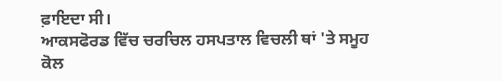ਫ਼ਾਇਦਾ ਸੀ।
ਆਕਸਫੋਰਡ ਵਿੱਚ ਚਰਚਿਲ ਹਸਪਤਾਲ ਵਿਚਲੀ ਥਾਂ 'ਤੇ ਸਮੂਹ ਕੋਲ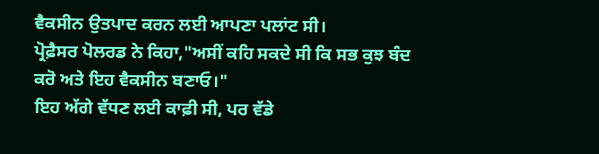ਵੈਕਸੀਨ ਉਤਪਾਦ ਕਰਨ ਲਈ ਆਪਣਾ ਪਲਾਂਟ ਸੀ।
ਪ੍ਰੋਫ਼ੈਸਰ ਪੋਲਰਡ ਨੇ ਕਿਹਾ,"ਅਸੀਂ ਕਹਿ ਸਕਦੇ ਸੀ ਕਿ ਸਭ ਕੁਝ ਬੰਦ ਕਰੋ ਅਤੇ ਇਹ ਵੈਕਸੀਨ ਬਣਾਓ।"
ਇਹ ਅੱਗੇ ਵੱਧਣ ਲਈ ਕਾਫ਼ੀ ਸੀ, ਪਰ ਵੱਡੇ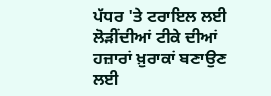ਪੱਧਰ 'ਤੇ ਟਰਾਇਲ ਲਈ ਲੋੜੀਂਦੀਆਂ ਟੀਕੇ ਦੀਆਂ ਹਜ਼ਾਰਾਂ ਖ਼ੁਰਾਕਾਂ ਬਣਾਉਣ ਲਈ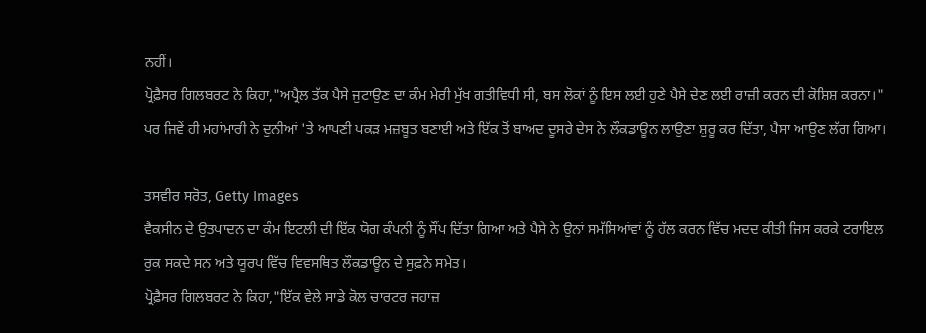ਨਹੀਂ।
ਪ੍ਰੋਫ਼ੈਸਰ ਗਿਲਬਰਟ ਨੇ ਕਿਹਾ,"ਅਪ੍ਰੈਲ ਤੱਕ ਪੈਸੇ ਜੁਟਾਉਣ ਦਾ ਕੰਮ ਮੇਰੀ ਮੁੱਖ ਗਤੀਵਿਧੀ ਸੀ, ਬਸ ਲੋਕਾਂ ਨੂੰ ਇਸ ਲਈ ਹੁਣੇ ਪੈਸੇ ਦੇਣ ਲਈ ਰਾਜ਼ੀ ਕਰਨ ਦੀ ਕੋਸ਼ਿਸ਼ ਕਰਨਾ।"
ਪਰ ਜਿਵੇਂ ਹੀ ਮਹਾਂਮਾਰੀ ਨੇ ਦੁਨੀਆਂ 'ਤੇ ਆਪਣੀ ਪਕੜ ਮਜ਼ਬੂਤ ਬਣਾਈ ਅਤੇ ਇੱਕ ਤੋਂ ਬਾਅਦ ਦੂਸਰੇ ਦੇਸ ਨੇ ਲੌਕਡਾਊਨ ਲਾਉਣਾ ਸ਼ੁਰੂ ਕਰ ਦਿੱਤਾ, ਪੈਸਾ ਆਉਣ ਲੱਗ ਗਿਆ।

ਤਸਵੀਰ ਸਰੋਤ, Getty Images
ਵੈਕਸੀਨ ਦੇ ਉਤਪਾਦਨ ਦਾ ਕੰਮ ਇਟਲੀ ਦੀ ਇੱਕ ਯੋਗ ਕੰਪਨੀ ਨੂੰ ਸੌਂਪ ਦਿੱਤਾ ਗਿਆ ਅਤੇ ਪੈਸੇ ਨੇ ਉਨਾਂ ਸਮੱਸਿਆਂਵਾਂ ਨੂੰ ਹੱਲ ਕਰਨ ਵਿੱਚ ਮਦਦ ਕੀਤੀ ਜਿਸ ਕਰਕੇ ਟਰਾਇਲ ਰੁਕ ਸਕਦੇ ਸਨ ਅਤੇ ਯੂਰਪ ਵਿੱਚ ਵਿਵਸਥਿਤ ਲੌਕਡਾਊਨ ਦੇ ਸੁਫ਼ਨੇ ਸਮੇਤ।
ਪ੍ਰੋਫ਼ੈਸਰ ਗਿਲਬਰਟ ਨੇ ਕਿਹਾ,"ਇੱਕ ਵੇਲੇ ਸਾਡੇ ਕੋਲ ਚਾਰਟਰ ਜਹਾਜ਼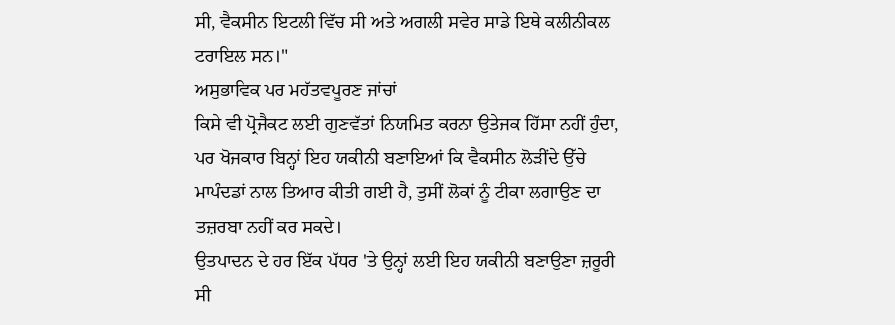ਸੀ, ਵੈਕਸੀਨ ਇਟਲੀ ਵਿੱਚ ਸੀ ਅਤੇ ਅਗਲੀ ਸਵੇਰ ਸਾਡੇ ਇਥੇ ਕਲੀਨੀਕਲ ਟਰਾਇਲ ਸਨ।"
ਅਸੁਭਾਵਿਕ ਪਰ ਮਹੱਤਵਪੂਰਣ ਜਾਂਚਾਂ
ਕਿਸੇ ਵੀ ਪ੍ਰੋਜੈਕਟ ਲਈ ਗੁਣਵੱਤਾਂ ਨਿਯਮਿਤ ਕਰਨਾ ਉਤੇਜਕ ਹਿੱਸਾ ਨਹੀਂ ਹੁੰਦਾ, ਪਰ ਖੋਜਕਾਰ ਬਿਨ੍ਹਾਂ ਇਹ ਯਕੀਨੀ ਬਣਾਇਆਂ ਕਿ ਵੈਕਸੀਨ ਲੋੜੀਂਦੇ ਉੱਚੇ ਮਾਪੰਦਡਾਂ ਨਾਲ ਤਿਆਰ ਕੀਤੀ ਗਈ ਹੈ, ਤੁਸੀਂ ਲੋਕਾਂ ਨੂੰ ਟੀਕਾ ਲਗਾਉਣ ਦਾ ਤਜ਼ਰਬਾ ਨਹੀਂ ਕਰ ਸਕਦੇ।
ਉਤਪਾਦਨ ਦੇ ਹਰ ਇੱਕ ਪੱਧਰ 'ਤੇ ਉਨ੍ਹਾਂ ਲਈ ਇਹ ਯਕੀਨੀ ਬਣਾਉਣਾ ਜ਼ਰੂਰੀ ਸੀ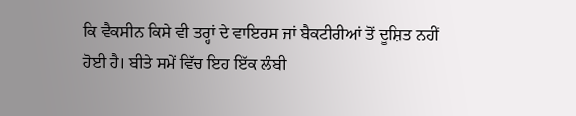ਕਿ ਵੈਕਸੀਨ ਕਿਸੇ ਵੀ ਤਰ੍ਹਾਂ ਦੇ ਵਾਇਰਸ ਜਾਂ ਬੈਕਟੀਰੀਆਂ ਤੋਂ ਦੂਸ਼ਿਤ ਨਹੀਂ ਹੋਈ ਹੈ। ਬੀਤੇ ਸਮੇਂ ਵਿੱਚ ਇਹ ਇੱਕ ਲੰਬੀ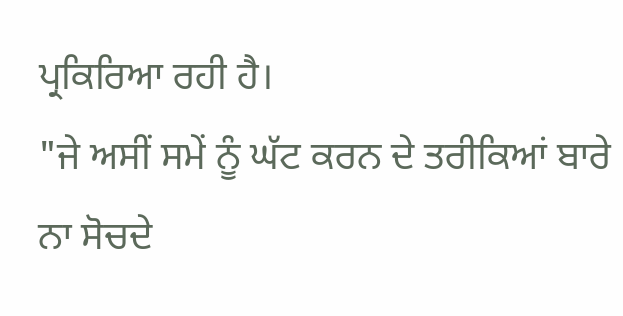ਪ੍ਰਕਿਰਿਆ ਰਹੀ ਹੈ।
"ਜੇ ਅਸੀਂ ਸਮੇਂ ਨੂੰ ਘੱਟ ਕਰਨ ਦੇ ਤਰੀਕਿਆਂ ਬਾਰੇ ਨਾ ਸੋਚਦੇ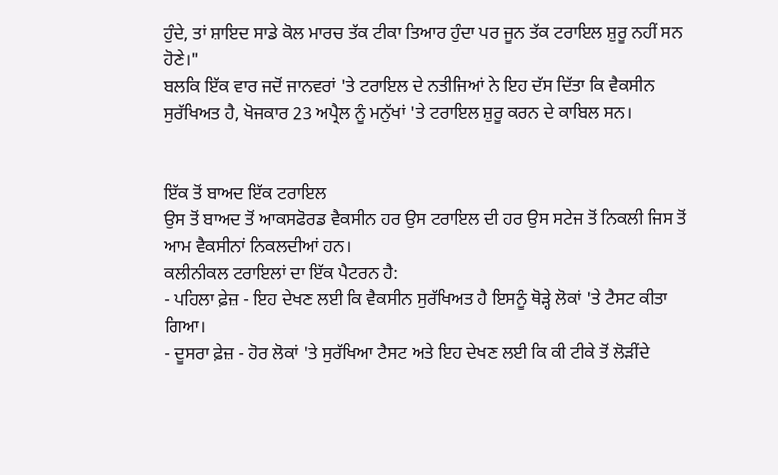ਹੁੰਦੇ, ਤਾਂ ਸ਼ਾਇਦ ਸਾਡੇ ਕੋਲ ਮਾਰਚ ਤੱਕ ਟੀਕਾ ਤਿਆਰ ਹੁੰਦਾ ਪਰ ਜੂਨ ਤੱਕ ਟਰਾਇਲ ਸ਼ੁਰੂ ਨਹੀਂ ਸਨ ਹੋਣੇ।"
ਬਲਕਿ ਇੱਕ ਵਾਰ ਜਦੋਂ ਜਾਨਵਰਾਂ 'ਤੇ ਟਰਾਇਲ ਦੇ ਨਤੀਜਿਆਂ ਨੇ ਇਹ ਦੱਸ ਦਿੱਤਾ ਕਿ ਵੈਕਸੀਨ ਸੁਰੱਖਿਅਤ ਹੈ, ਖੋਜਕਾਰ 23 ਅਪ੍ਰੈਲ ਨੂੰ ਮਨੁੱਖਾਂ 'ਤੇ ਟਰਾਇਲ ਸ਼ੁਰੂ ਕਰਨ ਦੇ ਕਾਬਿਲ ਸਨ।


ਇੱਕ ਤੋਂ ਬਾਅਦ ਇੱਕ ਟਰਾਇਲ
ਉਸ ਤੋਂ ਬਾਅਦ ਤੋਂ ਆਕਸਫੋਰਡ ਵੈਕਸੀਨ ਹਰ ਉਸ ਟਰਾਇਲ ਦੀ ਹਰ ਉਸ ਸਟੇਜ ਤੋਂ ਨਿਕਲੀ ਜਿਸ ਤੋਂ ਆਮ ਵੈਕਸੀਨਾਂ ਨਿਕਲਦੀਆਂ ਹਨ।
ਕਲੀਨੀਕਲ ਟਰਾਇਲਾਂ ਦਾ ਇੱਕ ਪੈਟਰਨ ਹੈ:
- ਪਹਿਲਾ ਫ਼ੇਜ਼ - ਇਹ ਦੇਖਣ ਲਈ ਕਿ ਵੈਕਸੀਨ ਸੁਰੱਖਿਅਤ ਹੈ ਇਸਨੂੰ ਥੋੜ੍ਹੇ ਲੋਕਾਂ 'ਤੇ ਟੈਸਟ ਕੀਤਾ ਗਿਆ।
- ਦੂਸਰਾ ਫ਼ੇਜ਼ - ਹੋਰ ਲੋਕਾਂ 'ਤੇ ਸੁਰੱਖਿਆ ਟੈਸਟ ਅਤੇ ਇਹ ਦੇਖਣ ਲਈ ਕਿ ਕੀ ਟੀਕੇ ਤੋਂ ਲੋੜੀਂਦੇ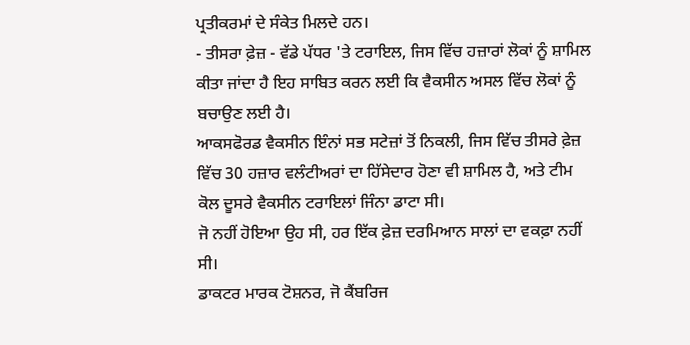ਪ੍ਰਤੀਕਰਮਾਂ ਦੇ ਸੰਕੇਤ ਮਿਲਦੇ ਹਨ।
- ਤੀਸਰਾ ਫ਼ੇਜ਼ - ਵੱਡੇ ਪੱਧਰ 'ਤੇ ਟਰਾਇਲ, ਜਿਸ ਵਿੱਚ ਹਜ਼ਾਰਾਂ ਲੋਕਾਂ ਨੂੰ ਸ਼ਾਮਿਲ ਕੀਤਾ ਜਾਂਦਾ ਹੈ ਇਹ ਸਾਬਿਤ ਕਰਨ ਲਈ ਕਿ ਵੈਕਸੀਨ ਅਸਲ ਵਿੱਚ ਲੋਕਾਂ ਨੂੰ ਬਚਾਉਣ ਲਈ ਹੈ।
ਆਕਸਫੋਰਡ ਵੈਕਸੀਨ ਇੰਨਾਂ ਸਭ ਸਟੇਜ਼ਾਂ ਤੋਂ ਨਿਕਲੀ, ਜਿਸ ਵਿੱਚ ਤੀਸਰੇ ਫ਼ੇਜ਼ ਵਿੱਚ 30 ਹਜ਼ਾਰ ਵਲੰਟੀਅਰਾਂ ਦਾ ਹਿੱਸੇਦਾਰ ਹੋਣਾ ਵੀ ਸ਼ਾਮਿਲ ਹੈ, ਅਤੇ ਟੀਮ ਕੋਲ ਦੂਸਰੇ ਵੈਕਸੀਨ ਟਰਾਇਲਾਂ ਜਿੰਨਾ ਡਾਟਾ ਸੀ।
ਜੋ ਨਹੀਂ ਹੋਇਆ ਉਹ ਸੀ, ਹਰ ਇੱਕ ਫ਼ੇਜ਼ ਦਰਮਿਆਨ ਸਾਲਾਂ ਦਾ ਵਕਫ਼ਾ ਨਹੀਂ ਸੀ।
ਡਾਕਟਰ ਮਾਰਕ ਟੋਸ਼ਨਰ, ਜੋ ਕੈਂਬਰਿਜ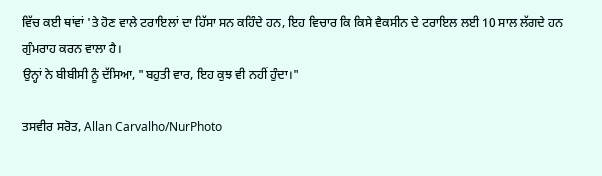ਵਿੱਚ ਕਈ ਥਾਂਵਾਂ 'ਤੇ ਹੋਣ ਵਾਲੇ ਟਰਾਇਲਾਂ ਦਾ ਹਿੱਸਾ ਸਨ ਕਹਿੰਦੇ ਹਨ, ਇਹ ਵਿਚਾਰ ਕਿ ਕਿਸੇ ਵੈਕਸੀਨ ਦੇ ਟਰਾਇਲ ਲਈ 10 ਸਾਲ ਲੱਗਦੇ ਹਨ ਗੁੰਮਰਾਹ ਕਰਨ ਵਾਲਾ ਹੈ।
ਉਨ੍ਹਾਂ ਨੇ ਬੀਬੀਸੀ ਨੂੰ ਦੱਸਿਆ, "ਬਹੁਤੀ ਵਾਰ, ਇਹ ਕੁਝ ਵੀ ਨਹੀਂ ਹੁੰਦਾ।"

ਤਸਵੀਰ ਸਰੋਤ, Allan Carvalho/NurPhoto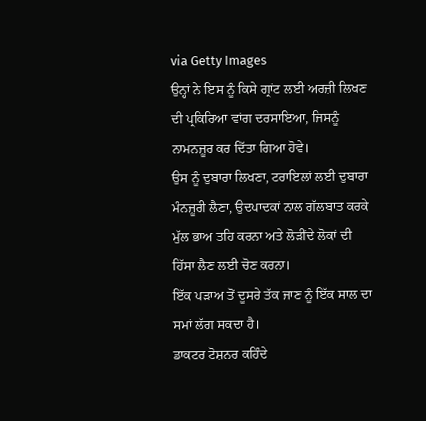via Getty Images
ਉਨ੍ਹਾਂ ਨੇ ਇਸ ਨੂੰ ਕਿਸੇ ਗ੍ਰਾਂਟ ਲਈ ਅਰਜ਼ੀ ਲਿਖਣ ਦੀ ਪ੍ਰਕਿਰਿਆ ਵਾਂਗ ਦਰਸਾਇਆ, ਜਿਸਨੂੰ ਨਾਮਨਜ਼ੂਰ ਕਰ ਦਿੱਤਾ ਗਿਆ ਹੋਵੇ।
ਉਸ ਨੂੰ ਦੁਬਾਰਾ ਲਿਖਣਾ, ਟਰਾਇਲਾਂ ਲਈ ਦੁਬਾਰਾ ਮੰਨਜ਼ੂਰੀ ਲੈਣਾ, ਉਦਪਾਦਕਾਂ ਨਾਲ ਗੱਲਬਾਤ ਕਰਕੇ ਮੁੱਲ ਭਾਅ ਤਹਿ ਕਰਨਾ ਅਤੇ ਲੋੜੀਂਦੇ ਲੋਕਾਂ ਦੀ ਹਿੱਸਾ ਲੈਣ ਲਈ ਚੋਣ ਕਰਨਾ।
ਇੱਕ ਪੜਾਅ ਤੋਂ ਦੂਸਰੇ ਤੱਕ ਜਾਣ ਨੂੰ ਇੱਕ ਸਾਲ ਦਾ ਸਮਾਂ ਲੱਗ ਸਕਦਾ ਹੈ।
ਡਾਕਟਰ ਟੋਸ਼ਨਰ ਕਹਿੰਦੇ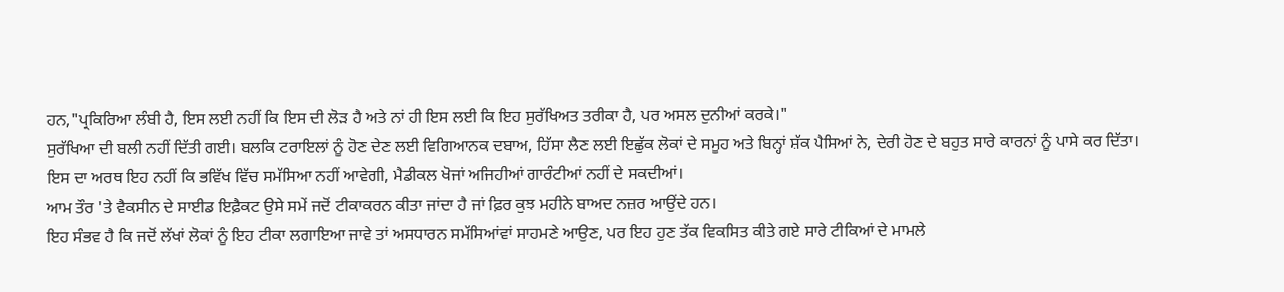ਹਨ,"ਪ੍ਰਕਿਰਿਆ ਲੰਬੀ ਹੈ, ਇਸ ਲਈ ਨਹੀਂ ਕਿ ਇਸ ਦੀ ਲੋੜ ਹੈ ਅਤੇ ਨਾਂ ਹੀ ਇਸ ਲਈ ਕਿ ਇਹ ਸੁਰੱਖਿਅਤ ਤਰੀਕਾ ਹੈ, ਪਰ ਅਸਲ ਦੁਨੀਆਂ ਕਰਕੇ।"
ਸੁਰੱਖਿਆ ਦੀ ਬਲੀ ਨਹੀਂ ਦਿੱਤੀ ਗਈ। ਬਲਕਿ ਟਰਾਇਲਾਂ ਨੂੰ ਹੋਣ ਦੇਣ ਲਈ ਵਿਗਿਆਨਕ ਦਬਾਅ, ਹਿੱਸਾ ਲੈਣ ਲਈ ਇਛੁੱਕ ਲੋਕਾਂ ਦੇ ਸਮੂਹ ਅਤੇ ਬਿਨ੍ਹਾਂ ਸ਼ੱਕ ਪੈਸਿਆਂ ਨੇ, ਦੇਰੀ ਹੋਣ ਦੇ ਬਹੁਤ ਸਾਰੇ ਕਾਰਨਾਂ ਨੂੰ ਪਾਸੇ ਕਰ ਦਿੱਤਾ।
ਇਸ ਦਾ ਅਰਥ ਇਹ ਨਹੀਂ ਕਿ ਭਵਿੱਖ ਵਿੱਚ ਸਮੱਸਿਆ ਨਹੀਂ ਆਵੇਗੀ, ਮੈਡੀਕਲ ਖੋਜਾਂ ਅਜਿਹੀਆਂ ਗਾਰੰਟੀਆਂ ਨਹੀਂ ਦੇ ਸਕਦੀਆਂ।
ਆਮ ਤੌਰ 'ਤੇ ਵੈਕਸੀਨ ਦੇ ਸਾਈਡ ਇਫ਼ੈਕਟ ਉਸੇ ਸਮੇਂ ਜਦੋਂ ਟੀਕਾਕਰਨ ਕੀਤਾ ਜਾਂਦਾ ਹੈ ਜਾਂ ਫ਼ਿਰ ਕੁਝ ਮਹੀਨੇ ਬਾਅਦ ਨਜ਼ਰ ਆਉਂਦੇ ਹਨ।
ਇਹ ਸੰਭਵ ਹੈ ਕਿ ਜਦੋਂ ਲੱਖਾਂ ਲੋਕਾਂ ਨੂੰ ਇਹ ਟੀਕਾ ਲਗਾਇਆ ਜਾਵੇ ਤਾਂ ਅਸਧਾਰਨ ਸਮੱਸਿਆਂਵਾਂ ਸਾਹਮਣੇ ਆਉਣ, ਪਰ ਇਹ ਹੁਣ ਤੱਕ ਵਿਕਸਿਤ ਕੀਤੇ ਗਏ ਸਾਰੇ ਟੀਕਿਆਂ ਦੇ ਮਾਮਲੇ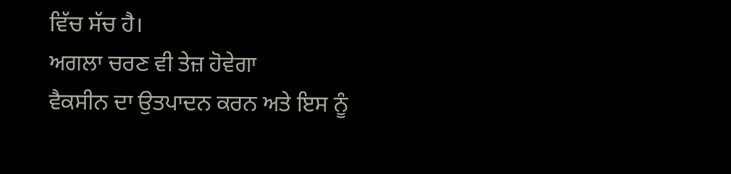ਵਿੱਚ ਸੱਚ ਹੈ।
ਅਗਲਾ ਚਰਣ ਵੀ ਤੇਜ਼ ਹੋਵੇਗਾ
ਵੈਕਸੀਨ ਦਾ ਉਤਪਾਦਨ ਕਰਨ ਅਤੇ ਇਸ ਨੂੰ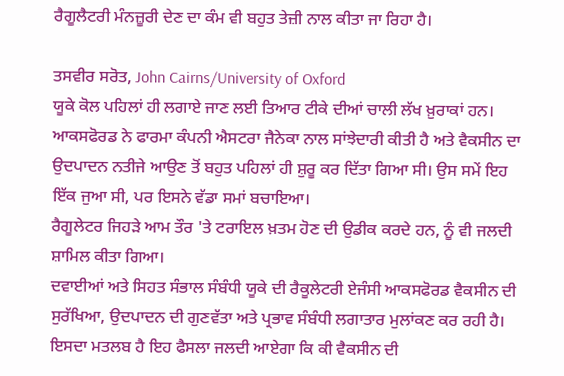ਰੈਗੂਲੈਟਰੀ ਮੰਨਜ਼ੂਰੀ ਦੇਣ ਦਾ ਕੰਮ ਵੀ ਬਹੁਤ ਤੇਜ਼ੀ ਨਾਲ ਕੀਤਾ ਜਾ ਰਿਹਾ ਹੈ।

ਤਸਵੀਰ ਸਰੋਤ, John Cairns/University of Oxford
ਯੂਕੇ ਕੋਲ ਪਹਿਲਾਂ ਹੀ ਲਗਾਏ ਜਾਣ ਲਈ ਤਿਆਰ ਟੀਕੇ ਦੀਆਂ ਚਾਲੀ ਲੱਖ ਖ਼ੁਰਾਕਾਂ ਹਨ।
ਆਕਸਫੋਰਡ ਨੇ ਫਾਰਮਾ ਕੰਪਨੀ ਐਸਟਰਾ ਜੈਨੇਕਾ ਨਾਲ ਸਾਂਝੇਦਾਰੀ ਕੀਤੀ ਹੈ ਅਤੇ ਵੈਕਸੀਨ ਦਾ ਉਦਪਾਦਨ ਨਤੀਜੇ ਆਉਣ ਤੋਂ ਬਹੁਤ ਪਹਿਲਾਂ ਹੀ ਸ਼ੁਰੂ ਕਰ ਦਿੱਤਾ ਗਿਆ ਸੀ। ਉਸ ਸਮੇਂ ਇਹ ਇੱਕ ਜੁਆ ਸੀ, ਪਰ ਇਸਨੇ ਵੱਡਾ ਸਮਾਂ ਬਚਾਇਆ।
ਰੈਗੂਲੇਟਰ ਜਿਹੜੇ ਆਮ ਤੌਰ 'ਤੇ ਟਰਾਇਲ ਖ਼ਤਮ ਹੋਣ ਦੀ ਉਡੀਕ ਕਰਦੇ ਹਨ, ਨੂੰ ਵੀ ਜਲਦੀ ਸ਼ਾਮਿਲ ਕੀਤਾ ਗਿਆ।
ਦਵਾਈਆਂ ਅਤੇ ਸਿਹਤ ਸੰਭਾਲ ਸੰਬੰਧੀ ਯੂਕੇ ਦੀ ਰੈਕੂਲੇਟਰੀ ਏਜੰਸੀ ਆਕਸਫੋਰਡ ਵੈਕਸੀਨ ਦੀ ਸੁਰੱਖਿਆ, ਉਦਪਾਦਨ ਦੀ ਗੁਣਵੱਤਾ ਅਤੇ ਪ੍ਰਭਾਵ ਸੰਬੰਧੀ ਲਗਾਤਾਰ ਮੁਲਾਂਕਣ ਕਰ ਰਹੀ ਹੈ।
ਇਸਦਾ ਮਤਲਬ ਹੈ ਇਹ ਫੈਸਲਾ ਜਲਦੀ ਆਏਗਾ ਕਿ ਕੀ ਵੈਕਸੀਨ ਦੀ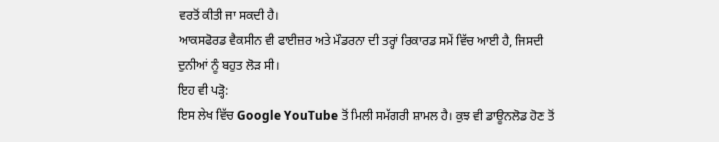ਵਰਤੋਂ ਕੀਤੀ ਜਾ ਸਕਦੀ ਹੈ।
ਆਕਸਫੋਰਡ ਵੈਕਸੀਨ ਵੀ ਫਾਈਜ਼ਰ ਅਤੇ ਮੌਡਰਨਾ ਦੀ ਤਰ੍ਹਾਂ ਰਿਕਾਰਡ ਸਮੇਂ ਵਿੱਚ ਆਈ ਹੈ, ਜਿਸਦੀ ਦੁਨੀਆਂ ਨੂੰ ਬਹੁਤ ਲੋੜ ਸੀ।
ਇਹ ਵੀ ਪੜ੍ਹੋ:
ਇਸ ਲੇਖ ਵਿੱਚ Google YouTube ਤੋਂ ਮਿਲੀ ਸਮੱਗਰੀ ਸ਼ਾਮਲ ਹੈ। ਕੁਝ ਵੀ ਡਾਊਨਲੋਡ ਹੋਣ ਤੋਂ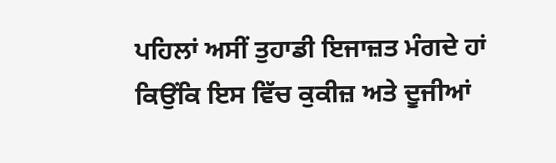ਪਹਿਲਾਂ ਅਸੀਂ ਤੁਹਾਡੀ ਇਜਾਜ਼ਤ ਮੰਗਦੇ ਹਾਂ ਕਿਉਂਕਿ ਇਸ ਵਿੱਚ ਕੁਕੀਜ਼ ਅਤੇ ਦੂਜੀਆਂ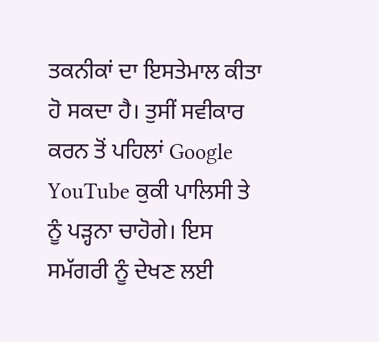ਤਕਨੀਕਾਂ ਦਾ ਇਸਤੇਮਾਲ ਕੀਤਾ ਹੋ ਸਕਦਾ ਹੈ। ਤੁਸੀਂ ਸਵੀਕਾਰ ਕਰਨ ਤੋਂ ਪਹਿਲਾਂ Google YouTube ਕੁਕੀ ਪਾਲਿਸੀ ਤੇ ਨੂੰ ਪੜ੍ਹਨਾ ਚਾਹੋਗੇ। ਇਸ ਸਮੱਗਰੀ ਨੂੰ ਦੇਖਣ ਲਈ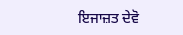ਇਜਾਜ਼ਤ ਦੇਵੋ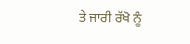ਤੇ ਜਾਰੀ ਰੱਖੋ ਨੂੰ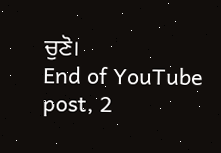ਚੁਣੋ।
End of YouTube post, 2